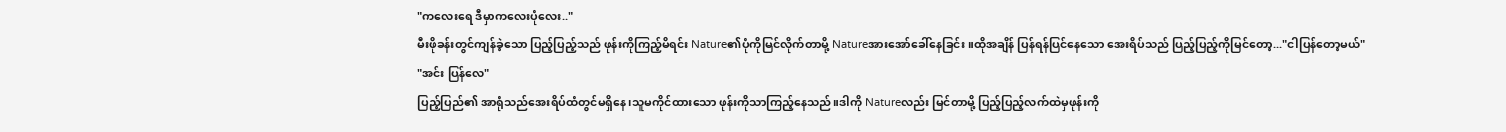"ကလေးရေ ဒီမှာကလေးပုံလေး.."
မီးဖိုခန်းတွင်ကျန်ခဲ့သော ပြည့်ပြည့်သည် ဖုန်းကိုကြည့်မိရင်း Nature၏ပုံကိုမြင်လိုက်တာမို့ Natureအားအော်ခေါ်နေခြင်း။ထိုအချိန် ပြန်ရန်ပြင်နေသော အေးရိပ်သည် ပြည့်ပြည့်ကိုမြင်တော့..."ငါပြန်တော့မယ်"
"အင်း ပြန်လေ"
ပြည့်ပြည်၏ အာရုံသည်အေးရိပ်ထံတွင်မရှိနေ၊သူမကိုင်ထားသော ဖုန်းကိုသာကြည့်နေသည်။ဒါကို Natureလည်း မြင်တာမို့ ပြည့်ပြည့်လက်ထဲမှဖုန်းကို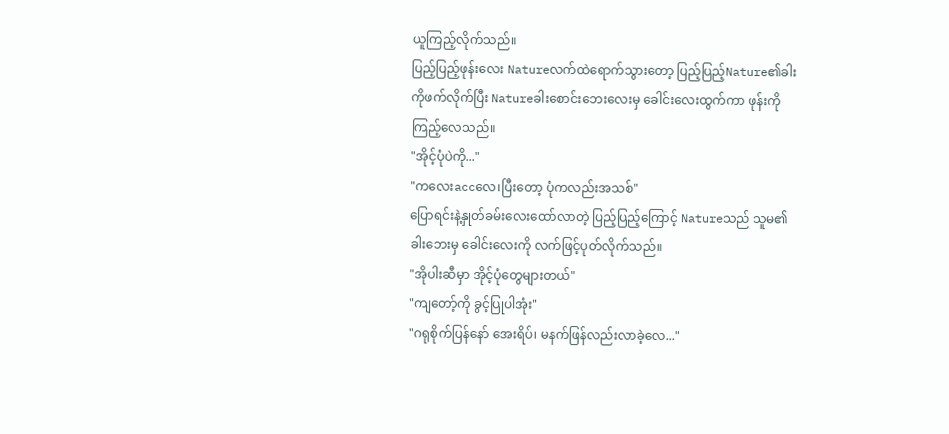ယူကြည့်လိုက်သည်။
ပြည့်ပြည့်ဖုန်းလေး Natureလက်ထဲရောက်သွားတော့ ပြည့်ပြည့်Nature၏ခါးကိုဖက်လိုက်ပြီး Natureခါးစောင်းဘေးလေးမှ ခေါင်းလေးထွက်ကာ ဖုန်းကိုကြည့်လေသည်။
"အိုင့်ပုံပဲကို..."
"ကလေးaccလေ၊ပြီးတော့ ပုံကလည်းအသစ်"
ပြောရင်းနဲ့နှုတ်ခမ်းလေးထော်လာတဲ့ ပြည့်ပြည့်ကြောင့် Natureသည် သူမ၏ခါးဘေးမှ ခေါင်းလေးကို လက်ဖြင့်ပုတ်လိုက်သည်။
"အိုပါးဆီမှာ အိုင့်ပုံတွေများတယ်"
"ကျတော့်ကို ခွင့်ပြုပါအုံး"
"ဂရုစိုက်ပြန်နော် အေးရိပ်၊ မနက်ဖြန်လည်းလာခဲ့လေ..."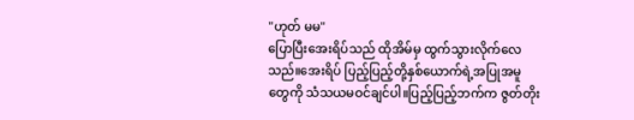"ဟုတ် မမ"
ပြောပြီးအေးရိပ်သည် ထိုအိမ်မှ ထွက်သွားလိုက်လေသည်။အေးရိပ် ပြည့်ပြည့်တို့နှစ်ယောက်ရဲ့အပြုအမူတွေကို သံသယမဝင်ချင်ပါ။ပြည့်ပြည့်ဘက်က ဇွတ်တိုး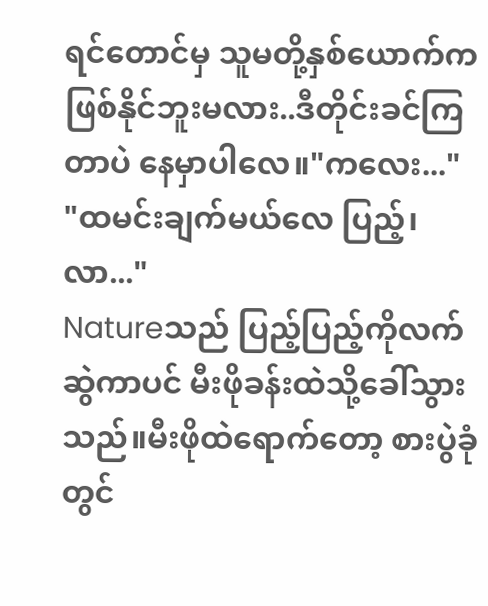ရင်တောင်မှ သူမတို့နှစ်ယောက်ကဖြစ်နိုင်ဘူးမလား..ဒီတိုင်းခင်ကြတာပဲ နေမှာပါလေ။"ကလေး..."
"ထမင်းချက်မယ်လေ ပြည့်၊လာ..."
Natureသည် ပြည့်ပြည့်ကိုလက်ဆွဲကာပင် မီးဖိုခန်းထဲသို့ခေါ်သွားသည်။မီးဖိုထဲရောက်တော့ စားပွဲခုံတွင်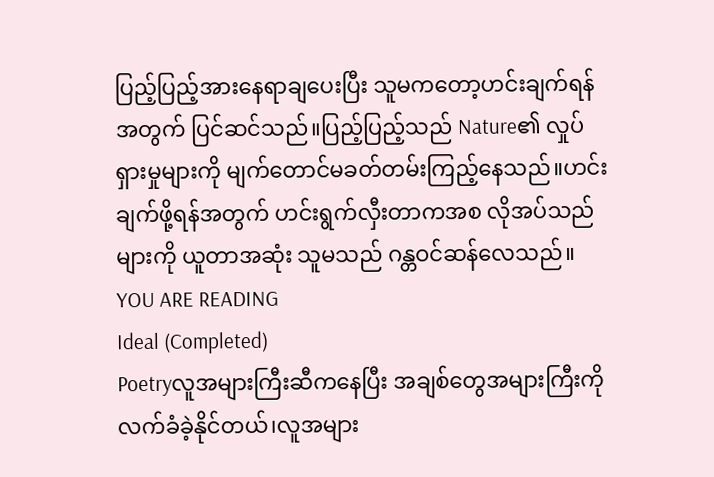ပြည့်ပြည့်အားနေရာချပေးပြီး သူမကတော့ဟင်းချက်ရန်အတွက် ပြင်ဆင်သည်။ပြည့်ပြည့်သည် Nature၏ လှုပ်ရှားမှုများကို မျက်တောင်မခတ်တမ်းကြည့်နေသည်။ဟင်းချက်ဖို့ရန်အတွက် ဟင်းရွက်လှီးတာကအစ လိုအပ်သည်များကို ယူတာအဆုံး သူမသည် ဂန္တဝင်ဆန်လေသည်။
YOU ARE READING
Ideal (Completed)
Poetryလူအများကြီးဆီကနေပြီး အချစ်တွေအများကြီးကို လက်ခံခဲ့နိုင်တယ်၊လူအများ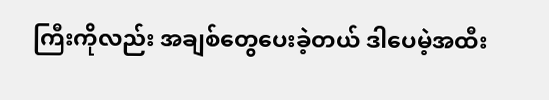ကြီးကိုလည်း အချစ်တွေပေးခဲ့တယ် ဒါပေမဲ့အထီး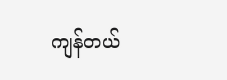ကျန်တယ်